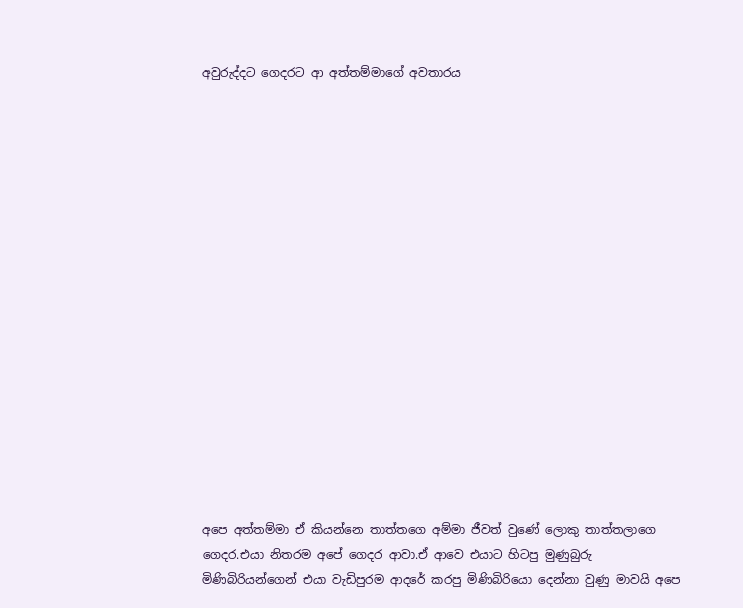අවුරුද්දට ගෙදරට ආ අත්තම්මාගේ අවතාරය

















අපෙ අත්තම්මා ඒ කියන්නෙ තාත්තගෙ අම්මා ජීවත් වුණේ ලොකු තාත්තලාගෙ ගෙදර.එයා නිතරම අපේ ගෙදර ආවා.ඒ ආවෙ එයාට හිටපු මුණුබුරු මිණිබිරියන්ගෙන් එයා වැඩිපුරම ආදරේ කරපු මිණිබිරියො දෙන්නා වුණු මාවයි අපෙ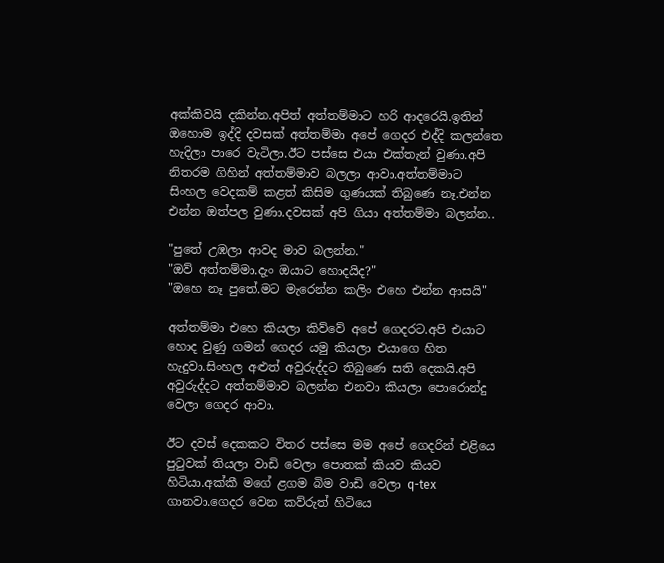අක්කිවයි දකින්න.අපිත් අත්තම්මාට හරි ආදරෙයි.ඉතින් ඔහොම ඉද්දි දවසක් අත්තම්මා අපේ ගෙදර එද්දි කලන්තෙ හැදිලා පාරෙ වැටිලා.ඊට පස්සෙ එයා එක්තැන් වුණා.අපි නිතරම ගිහින් අත්තම්මාව බලලා ආවා.අත්තම්මාට සිංහල වෙදකම් කළත් කිසිම ගුණයක් තිබුණෙ නෑ.එන්න එන්න ඔත්පල වුණා.දවසක් අපි ගියා අත්තම්මා බලන්න..

"පුතේ උඹලා ආවද මාව බලන්න."
"ඔව් අත්තම්මා.දැං ඔයාට හොදයිද?"
"ඔහෙ නෑ පුතේ.මට මැරෙන්න කලිං එහෙ එන්න ආසයි"

අත්තම්මා එහෙ කියලා කිව්වේ අපේ ගෙදරට.අපි එයාට හොද වුණු ගමන් ගෙදර යමු කියලා එයාගෙ හිත හැදුවා.සිංහල අළුත් අවුරුද්දට තිබුණෙ සති දෙකයි.අපි අවුරුද්දට අත්තම්මාව බලන්න එනවා කියලා පොරොන්දු වෙලා ගෙදර ආවා.

ඊට දවස් දෙකකට විතර පස්සෙ මම අපේ ගෙදරින් එළියෙ පුටුවක් තියලා වාඩි වෙලා පොතක් කියව කියව හිටියා.අක්කී මගේ ළගම බිම වාඩි වෙලා q-tex ගානවා.ගෙදර වෙන කව්රුත් හිටියෙ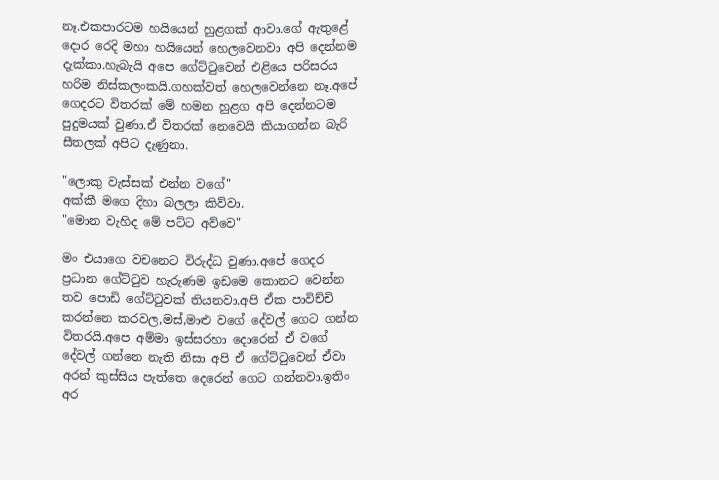නෑ.එකපාරටම හයියෙන් හුළගක් ආවා.ගේ ඇතුළේ දොර රෙදි මහා හයියෙන් හෙලවෙනවා අපි දෙන්නම දැක්කා.හැබැයි අපෙ ගේට්ටුවෙන් එළියෙ පරිසරය හරිම නිස්කලංකයි.ගහක්වත් හෙලවෙන්නෙ නෑ.අපේ ගෙදරට විතරක් මේ හමන හුළග අපි දෙන්නටම පුදුමයක් වුණා.ඒ විතරක් නෙවෙයි කියාගන්න බැරි සීතලක් අපිට දැණුනා.

"ලොකු වැස්සක් එන්න වගේ"
අක්කී මගෙ දිහා බලලා කිව්වා.
"මොන වැහිද මේ පට්ට අව්වෙ"

මං එයාගෙ වචනෙට විරුද්ධ වුණා.අපේ ගෙදර ප්‍රධාන ගේට්ටුව හැරුණම ඉඩමෙ කොනට වෙන්න තව පොඩි ගේට්ටුවක් තියනවා.අපි ඒක පාවිච්චි කරන්නෙ කරවල,මස්,මාළු වගේ දේවල් ගෙට ගන්න විතරයි.අපෙ අම්මා ඉස්සරහා දොරෙන් ඒ වගේ දේවල් ගන්නෙ නැති නිසා අපි ඒ ගේට්ටුවෙන් ඒවා අරන් කුස්සිය පැත්තෙ දෙරෙන් ගෙට ගන්නවා.ඉතිං අර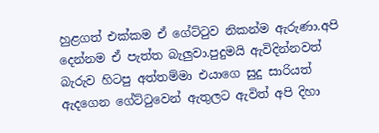හුළගත් එක්කම ඒ ගේට්ටුව නිකන්ම ඇරුණා.අපි දෙන්නම ඒ පැත්ත බැලුවා.පුදුමයි ඇවිදින්නවත් බැරුව හිටපු අත්තම්මා එයාගෙ සුදු සාරියත් ඇදගෙන ගේට්ටුවෙන් ඇතුලට ඇවිත් අපි දිහා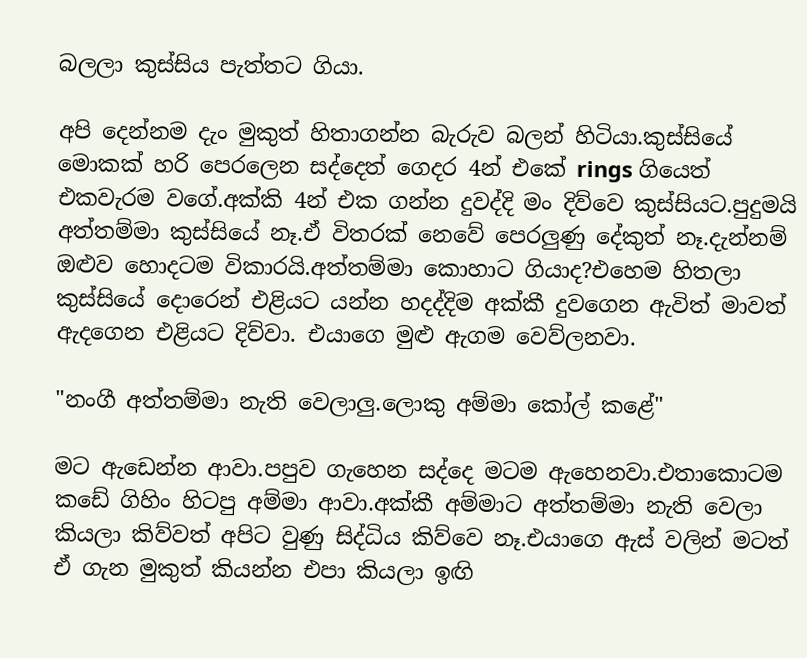බලලා කුස්සිය පැත්තට ගියා.

අපි දෙන්නම දැං මුකුත් හිතාගන්න බැරුව බලන් හිටියා.කුස්සියේ මොකක් හරි පෙරලෙන සද්දෙත් ගෙදර 4න් එකේ rings ගියෙත් එකවැරම වගේ.අක්කි 4න් එක ගන්න දුවද්දි මං දිව්වෙ කුස්සියට.පුදුමයි අත්තම්මා කුස්සියේ නෑ.ඒ විතරක් නෙවේ පෙරලුණු දේකුත් නෑ.දැන්නම් ඔළුව හොදටම විකාරයි.අත්තම්මා කොහාට ගියාද?එහෙම හිතලා කුස්සියේ දොරෙන් එළියට යන්න හදද්දිම අක්කී දුවගෙන ඇවිත් මාවත් ඇදගෙන එළියට දිව්වා. එයාගෙ මුළු ඇගම වෙව්ලනවා.

"නංගී අත්තම්මා නැති වෙලාලු.ලොකු අම්මා කෝල් කළේ"

මට ඇඩෙන්න ආවා.පපුව ගැහෙන සද්දෙ මටම ඇහෙනවා.එතාකොටම කඩේ ගිහිං හිටපු අම්මා ආවා.අක්කී අම්මාට අත්තම්මා නැති වෙලා කියලා කිව්වත් අපිට වුණු සිද්ධිය කිව්වෙ නෑ.එයාගෙ ඇස් වලින් මටත් ඒ ගැන මුකුත් කියන්න එපා කියලා ඉඟි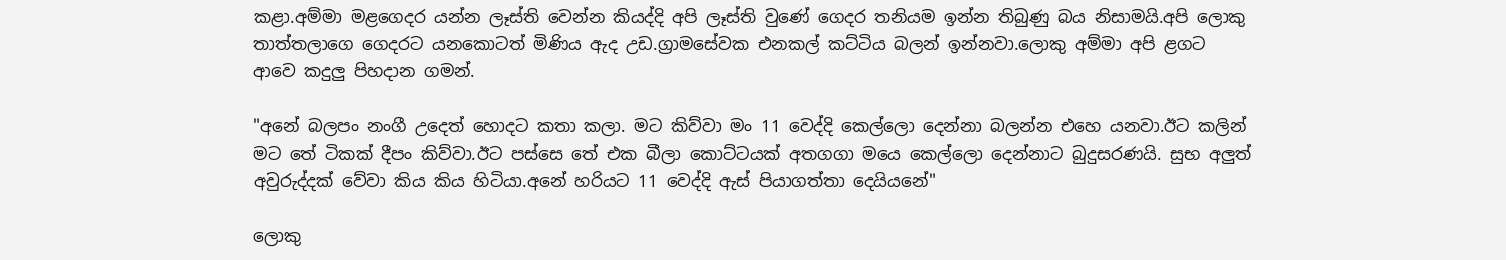කළා.අම්මා මළගෙදර යන්න ලෑස්ති වෙන්න කියද්දි අපි ලෑස්ති වුණේ ගෙදර තනියම ඉන්න තිබුණු බය නිසාමයි.අපි ලොකු තාත්තලාගෙ ගෙදරට යනකොටත් මිණිය ඇද උඩ.ග්‍රාමසේවක එනකල් කට්ටිය බලන් ඉන්නවා.ලොකු අම්මා අපි ළගට ආවෙ කදුලු පිහදාන ගමන්.

"අනේ බලපං නංගී උදෙත් හොදට කතා කලා. මට කිව්වා මං 11 වෙද්දි කෙල්ලො දෙන්නා බලන්න එහෙ යනවා.ඊට කලින් මට තේ ටිකක් දීපං කිව්වා.ඊට පස්සෙ තේ එක බීලා කොට්ටයක් අතගගා මයෙ කෙල්ලො දෙන්නාට බුදුසරණයි. සුභ අලුත් අවුරුද්දක් වේවා කිය කිය හිටියා.අනේ හරියට 11 වෙද්දි ඇස් පියාගත්තා දෙයියනේ"

ලොකු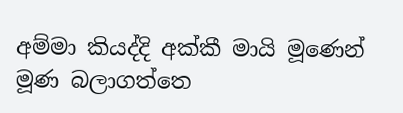අම්මා කියද්දි අක්කී මායි මූණෙන් මූණ බලාගත්තෙ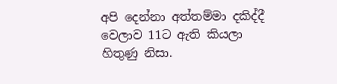අපි දෙන්නා අත්තම්මා දකිද්දී වෙලාව 11ට ඇති කියලා හිතුණු නිසා.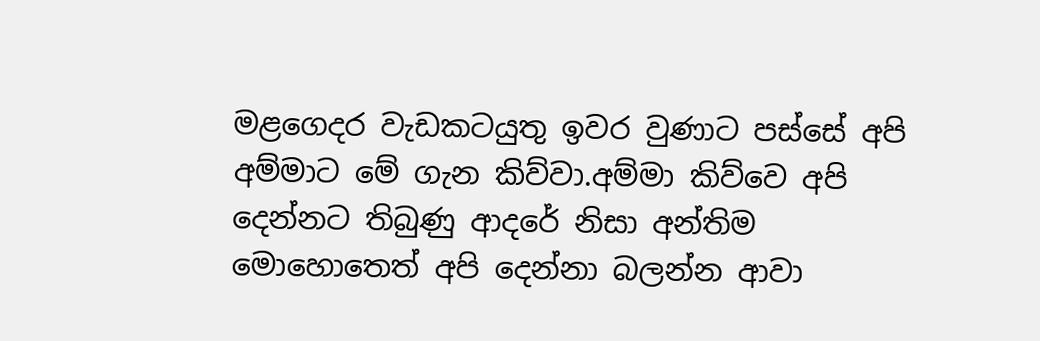මළගෙදර වැඩකටයුතු ඉවර වුණාට පස්සේ අපි අම්මාට මේ ගැන කිව්වා.අම්මා කිව්වෙ අපි දෙන්නට තිබුණු ආදරේ නිසා අන්තිම මොහොතෙත් අපි දෙන්නා බලන්න ආවා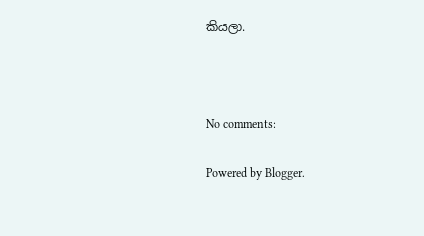කියලා.



No comments:

Powered by Blogger.